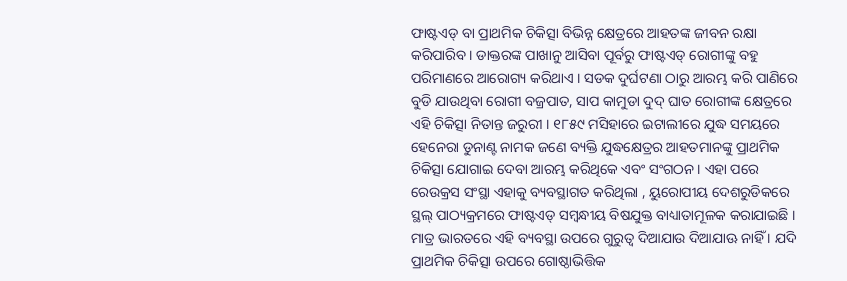ଫାଷ୍ଟଏଡ୍ ବା ପ୍ରାଥମିକ ଚିକିତ୍ସା ବିଭିନ୍ନ କ୍ଷେତ୍ରରେ ଆହତଙ୍କ ଜୀବନ ରକ୍ଷା କରିପାରିବ । ଡାକ୍ତରଙ୍କ ପାଖାନୁ ଆସିବା ପୂର୍ବରୁ ଫାଷ୍ଟଏଡ୍ ରୋଗୀଙ୍କୁ ବହୁ ପରିମାଣରେ ଆରୋଗ୍ୟ କରିଥାଏ । ସଡକ ଦୁର୍ଘଟଣା ଠାରୁ ଆରମ୍ଭ କରି ପାଣିରେ ବୁଡି ଯାଉଥିବା ରୋଗୀ ବଜ୍ରପାତ, ସାପ କାମୁଡା ଦୁଦ୍ ଘାତ ରୋଗୀଙ୍କ କ୍ଷେତ୍ରରେ ଏହି ଚିକିତ୍ସା ନିତାନ୍ତ ଜରୁରୀ । ୧୮୫୯ ମସିହାରେ ଇଟାଲୀରେ ଯୁଦ୍ଧ ସମୟରେ ହେନେରା ଡୁନାଣ୍ଟ ନାମକ ଜଣେ ବ୍ୟକ୍ତି ଯୁଦ୍ଧକ୍ଷେତ୍ରର ଆହତମାନଙ୍କୁ ପ୍ରାଥମିକ ଚିକିତ୍ସା ଯୋଗାଇ ଦେବା ଆରମ୍ଭ କରିଥିକେ ଏବଂ ସଂଗଠନ । ଏହା ପରେ ରେଉକ୍ରସ ସଂସ୍ଥା ଏହାକୁ ବ୍ୟବସ୍ଥାଗତ କରିଥିଲା , ୟୁରୋପୀୟ ଦେଶରୁଡିକରେ ସ୍ଥଲ୍ ପାଠ୍ୟକ୍ରମରେ ଫାଷ୍ଟଏଡ୍ ସମ୍ବନ୍ଧୀୟ ବିଷଯୁକ୍ତ ବାଧ୍ୟାତାମୂଳକ କରାଯାଇଛି । ମାତ୍ର ଭାରତରେ ଏହି ବ୍ୟବସ୍ଥା ଉପରେ ଗୁରୁତ୍ଵ ଦିଆଯାଉ ଦିଆଯାଊ ନାହିଁ । ଯଦି ପ୍ରାଥମିକ ଚିକିତ୍ସା ଉପରେ ଗୋଷ୍ଠାଭିତ୍ତିକ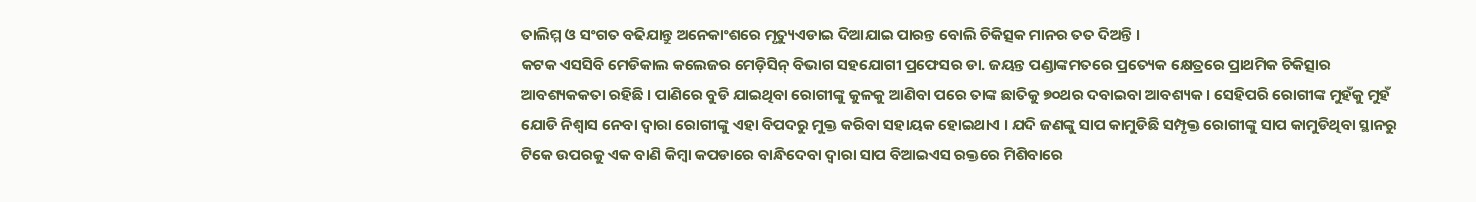ତାଲିମ୍ମ ଓ ସଂଗତ ବଢିଯାନ୍ତୁ ଅନେକାଂଶରେ ମୃତ୍ୟୁଏଡାଇ ଦିଆଯାଇ ପାରନ୍ତ ବୋଲି ଚିକିତ୍ସକ ମାନର ତତ ଦିଅନ୍ତି ।
କଟକ ଏସସିବି ମେଡିକାଲ କଲେଜର ମେଡ଼ିସିନ୍ ବିଭାଗ ସହଯୋଗୀ ପ୍ରଫେସର ଡା. ଜୟନ୍ତ ପଣ୍ଡାଙ୍କମତରେ ପ୍ରତ୍ୟେକ କ୍ଷେତ୍ରରେ ପ୍ରାଥମିକ ଚିକିତ୍ସାର ଆବଶ୍ୟକକତା ରହିଛି । ପାଣିରେ ବୁଡି ଯାଇଥିବା ରୋଗୀଙ୍କୁ କୁଳକୁ ଆଣିବା ପରେ ତାଙ୍କ ଛାତିକୁ ୭୦ଥର ଦବାଇବା ଆବଶ୍ୟକ । ସେହିପରି ରୋଗୀଙ୍କ ମୁହଁକୁ ମୁହଁ ଯୋଡି ନିଶ୍ଵାସ ନେବା ଦ୍ଵାରା ରୋଗୀଙ୍କୁ ଏହା ବିପଦରୁ ମୁକ୍ତ କରିବା ସହାୟକ ହୋଇଥାଏ । ଯଦି ଜଣଙ୍କୁ ସାପ କାମୁଡିଛି ସମ୍ପୃକ୍ତ ରୋଗୀଙ୍କୁ ସାପ କାମୁଡିଥିବା ସ୍ଥାନରୁ ଟିକେ ଉପରକୁ ଏକ ବାଣି କିମ୍ବା କପଡାରେ ବାନ୍ଧିଦେବା ଦ୍ଵାରା ସାପ ବିଆଇଏସ ରକ୍ତରେ ମିଶିବାରେ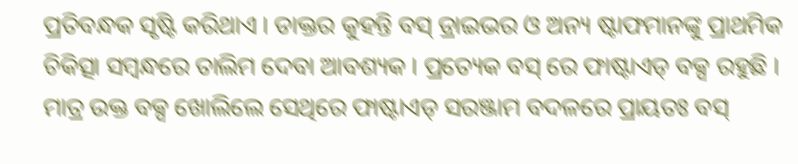ପ୍ରତିବନ୍ଧକ ସୃଷ୍ଟି କରିଥାଏ । ଡାକ୍ତର କୁହନ୍ତି ବସ୍ ଡ୍ରାଇଭର ଓ ଅନ୍ୟ ଷ୍ଟାଫମାନଙ୍କୁ ପ୍ରାଥମିକ ଚିକିତ୍ସା ସମ୍ବନ୍ଧରେ ତାଲିମ ଦେବା ଆବଶ୍ୟକ । ପ୍ରତ୍ୟେକ ବସ୍ ରେ ଫାଷ୍ଟାଏଡ୍ ବକ୍ସ ରହୁଛି । ମାତ୍ର ଉକ୍ତ ବକ୍ସ ଖୋଲିଲେ ସେଥିରେ ଫାଷ୍ଟାଏଡ୍ ସରଞ୍ଜାମ ବଦଳରେ ପ୍ରାୟତଃ ବସ୍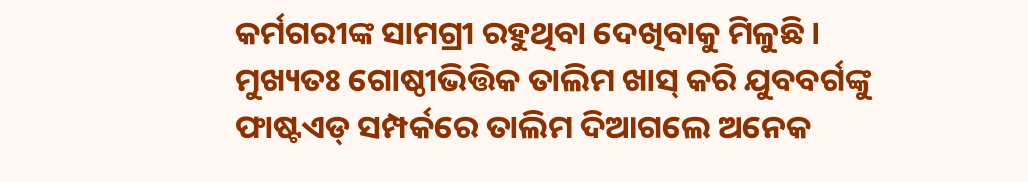କର୍ମଗରୀଙ୍କ ସାମଗ୍ରୀ ରହୁଥିବା ଦେଖିବାକୁ ମିଳୁଛି । ମୁଖ୍ୟତଃ ଗୋଷ୍ଠୀଭିତ୍ତିକ ତାଲିମ ଖାସ୍ କରି ଯୁବବର୍ଗଙ୍କୁ ଫାଷ୍ଟଏଡ୍ ସମ୍ପର୍କରେ ତାଲିମ ଦିଆଗଲେ ଅନେକ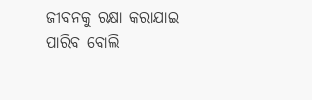ଜୀବନକୁ ରକ୍ଷା କରାଯାଇ ପାରିବ ବୋଲି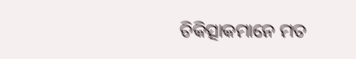ଚିକିତ୍ସାକମାନେ ମତ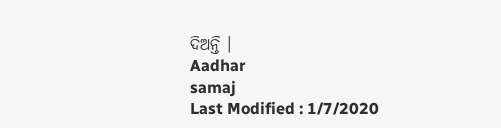ଦିଅନ୍ତି ।
Aadhar
samaj
Last Modified : 1/7/2020